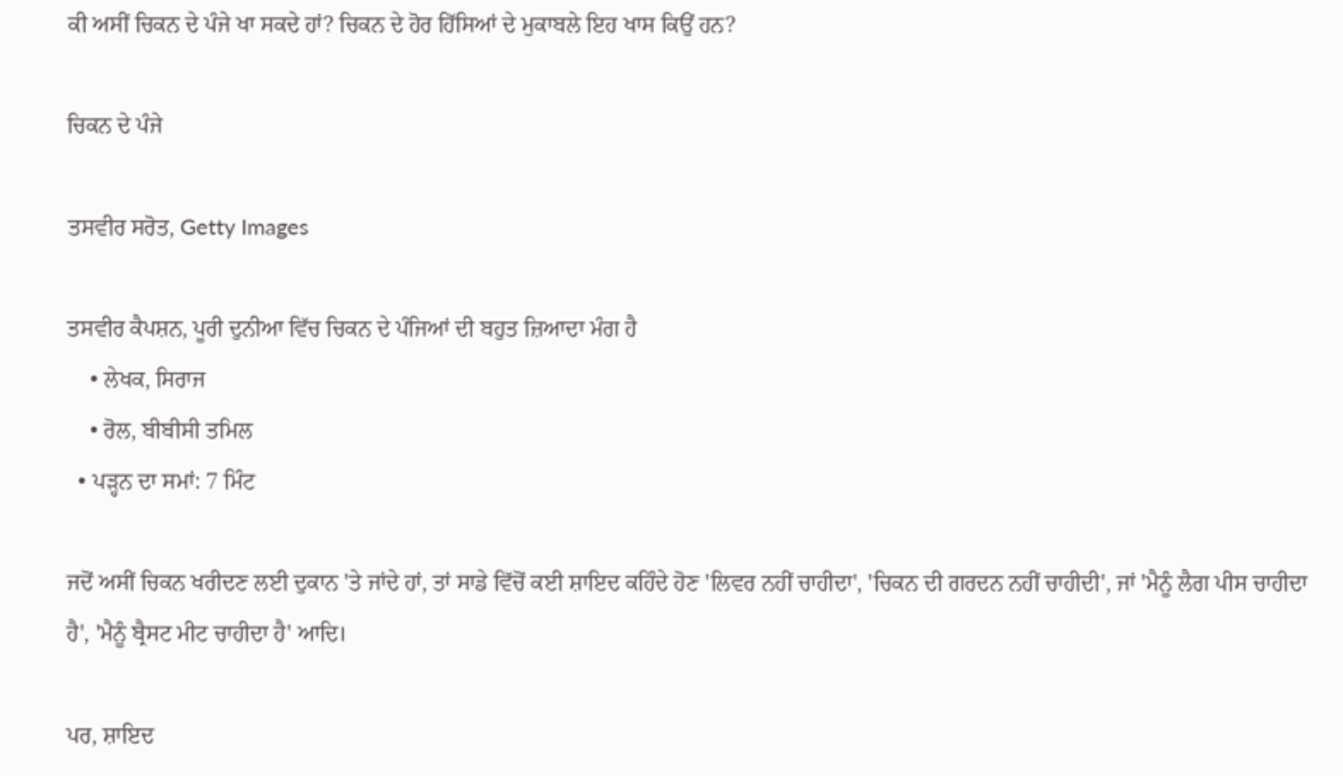ਕੀ ਅਸੀਂ ਚਿਕਨ ਦੇ ਪੰਜੇ ਖਾ ਸਕਦੇ ਹਾਂ? ਚਿਕਨ ਦੇ ਹੋਰ ਹਿੱਸਿਆਂ ਦੇ ਮੁਕਾਬਲੇ ਇਹ ਖਾਸ ਕਿਉਂ ਹਨ?

ਚਿਕਨ ਦੇ ਪੰਜੇ

ਤਸਵੀਰ ਸਰੋਤ, Getty Images

ਤਸਵੀਰ ਕੈਪਸ਼ਨ, ਪੂਰੀ ਦੁਨੀਆ ਵਿੱਚ ਚਿਕਨ ਦੇ ਪੰਜਿਆਂ ਦੀ ਬਹੁਤ ਜ਼ਿਆਦਾ ਮੰਗ ਹੈ
    • ਲੇਖਕ, ਸਿਰਾਜ
    • ਰੋਲ, ਬੀਬੀਸੀ ਤਮਿਲ
  • ਪੜ੍ਹਨ ਦਾ ਸਮਾਂ: 7 ਮਿੰਟ

ਜਦੋਂ ਅਸੀਂ ਚਿਕਨ ਖਰੀਦਣ ਲਈ ਦੁਕਾਨ 'ਤੇ ਜਾਂਦੇ ਹਾਂ, ਤਾਂ ਸਾਡੇ ਵਿੱਚੋਂ ਕਈ ਸ਼ਾਇਦ ਕਹਿੰਦੇ ਹੋਣ 'ਲਿਵਰ ਨਹੀਂ ਚਾਹੀਦਾ', 'ਚਿਕਨ ਦੀ ਗਰਦਨ ਨਹੀਂ ਚਾਹੀਦੀ', ਜਾਂ 'ਮੈਨੂੰ ਲੈਗ ਪੀਸ ਚਾਹੀਦਾ ਹੈ', 'ਮੈਨੂੰ ਬ੍ਰੈਸਟ ਮੀਟ ਚਾਹੀਦਾ ਹੈ' ਆਦਿ।

ਪਰ, ਸ਼ਾਇਦ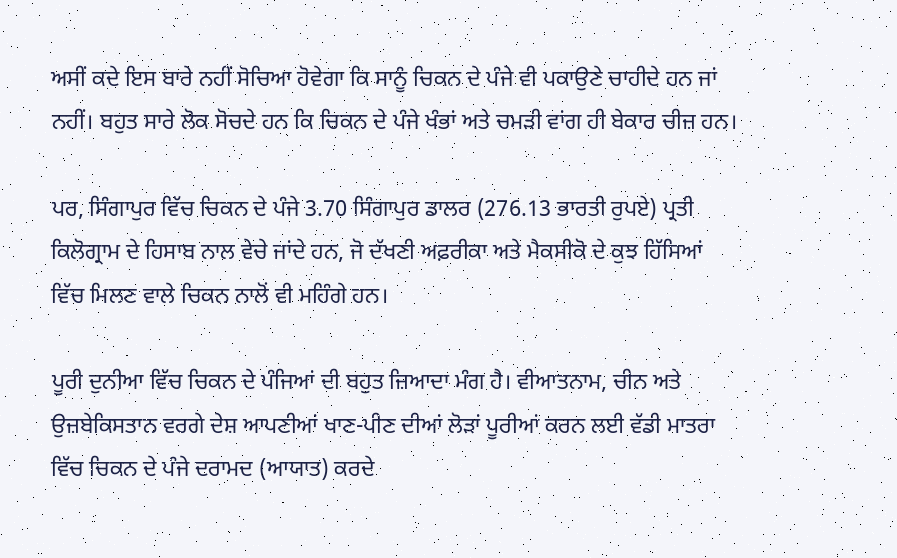ਅਸੀਂ ਕਦੇ ਇਸ ਬਾਰੇ ਨਹੀਂ ਸੋਚਿਆ ਹੋਵੇਗਾ ਕਿ ਸਾਨੂੰ ਚਿਕਨ ਦੇ ਪੰਜੇ ਵੀ ਪਕਾਉਣੇ ਚਾਹੀਦੇ ਹਨ ਜਾਂ ਨਹੀਂ। ਬਹੁਤ ਸਾਰੇ ਲੋਕ ਸੋਚਦੇ ਹਨ ਕਿ ਚਿਕਨ ਦੇ ਪੰਜੇ ਖੰਭਾਂ ਅਤੇ ਚਮੜੀ ਵਾਂਗ ਹੀ ਬੇਕਾਰ ਚੀਜ਼ ਹਨ।

ਪਰ, ਸਿੰਗਾਪੁਰ ਵਿੱਚ ਚਿਕਨ ਦੇ ਪੰਜੇ 3.70 ਸਿੰਗਾਪੁਰ ਡਾਲਰ (276.13 ਭਾਰਤੀ ਰੁਪਏ) ਪ੍ਰਤੀ ਕਿਲੋਗ੍ਰਾਮ ਦੇ ਹਿਸਾਬ ਨਾਲ ਵੇਚੇ ਜਾਂਦੇ ਹਨ, ਜੋ ਦੱਖਣੀ ਅਫ਼ਰੀਕਾ ਅਤੇ ਮੈਕਸੀਕੋ ਦੇ ਕੁਝ ਹਿੱਸਿਆਂ ਵਿੱਚ ਮਿਲਣ ਵਾਲੇ ਚਿਕਨ ਨਾਲੋਂ ਵੀ ਮਹਿੰਗੇ ਹਨ।

ਪੂਰੀ ਦੁਨੀਆ ਵਿੱਚ ਚਿਕਨ ਦੇ ਪੰਜਿਆਂ ਦੀ ਬਹੁਤ ਜ਼ਿਆਦਾ ਮੰਗ ਹੈ। ਵੀਆਤਨਾਮ, ਚੀਨ ਅਤੇ ਉਜ਼ਬੇਕਿਸਤਾਨ ਵਰਗੇ ਦੇਸ਼ ਆਪਣੀਆਂ ਖਾਣ-ਪੀਣ ਦੀਆਂ ਲੋੜਾਂ ਪੂਰੀਆਂ ਕਰਨ ਲਈ ਵੱਡੀ ਮਾਤਰਾ ਵਿੱਚ ਚਿਕਨ ਦੇ ਪੰਜੇ ਦਰਾਮਦ (ਆਯਾਤ) ਕਰਦੇ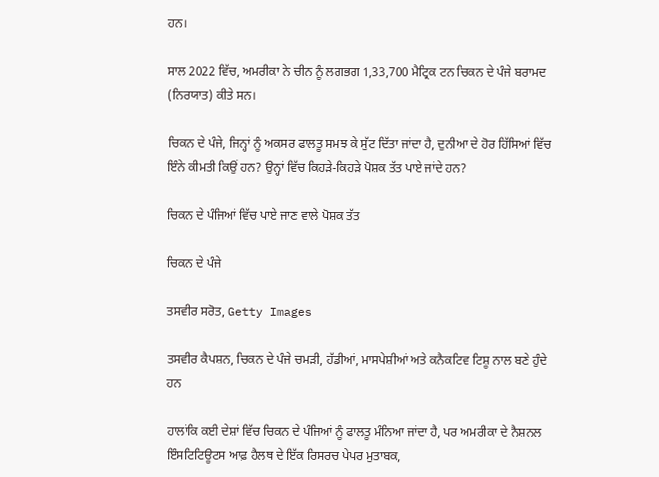ਹਨ।

ਸਾਲ 2022 ਵਿੱਚ, ਅਮਰੀਕਾ ਨੇ ਚੀਨ ਨੂੰ ਲਗਭਗ 1,33,700 ਮੈਟ੍ਰਿਕ ਟਨ ਚਿਕਨ ਦੇ ਪੰਜੇ ਬਰਾਮਦ (ਨਿਰਯਾਤ) ਕੀਤੇ ਸਨ।

ਚਿਕਨ ਦੇ ਪੰਜੇ, ਜਿਨ੍ਹਾਂ ਨੂੰ ਅਕਸਰ ਫਾਲਤੂ ਸਮਝ ਕੇ ਸੁੱਟ ਦਿੱਤਾ ਜਾਂਦਾ ਹੈ, ਦੁਨੀਆ ਦੇ ਹੋਰ ਹਿੱਸਿਆਂ ਵਿੱਚ ਇੰਨੇ ਕੀਮਤੀ ਕਿਉਂ ਹਨ? ਉਨ੍ਹਾਂ ਵਿੱਚ ਕਿਹੜੇ-ਕਿਹੜੇ ਪੋਸ਼ਕ ਤੱਤ ਪਾਏ ਜਾਂਦੇ ਹਨ?

ਚਿਕਨ ਦੇ ਪੰਜਿਆਂ ਵਿੱਚ ਪਾਏ ਜਾਣ ਵਾਲੇ ਪੋਸ਼ਕ ਤੱਤ

ਚਿਕਨ ਦੇ ਪੰਜੇ

ਤਸਵੀਰ ਸਰੋਤ, Getty Images

ਤਸਵੀਰ ਕੈਪਸ਼ਨ, ਚਿਕਨ ਦੇ ਪੰਜੇ ਚਮੜੀ, ਹੱਡੀਆਂ, ਮਾਸਪੇਸ਼ੀਆਂ ਅਤੇ ਕਨੈਕਟਿਵ ਟਿਸ਼ੂ ਨਾਲ ਬਣੇ ਹੁੰਦੇ ਹਨ

ਹਾਲਾਂਕਿ ਕਈ ਦੇਸ਼ਾਂ ਵਿੱਚ ਚਿਕਨ ਦੇ ਪੰਜਿਆਂ ਨੂੰ ਫਾਲਤੂ ਮੰਨਿਆ ਜਾਂਦਾ ਹੈ, ਪਰ ਅਮਰੀਕਾ ਦੇ ਨੈਸ਼ਨਲ ਇੰਸਟਿਟਿਊਟਸ ਆਫ਼ ਹੈਲਥ ਦੇ ਇੱਕ ਰਿਸਰਚ ਪੇਪਰ ਮੁਤਾਬਕ,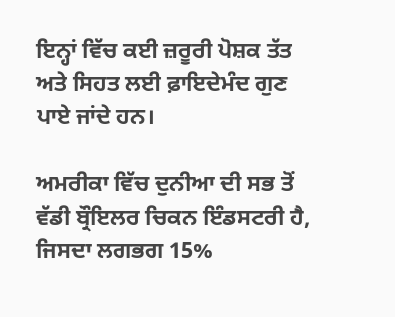ਇਨ੍ਹਾਂ ਵਿੱਚ ਕਈ ਜ਼ਰੂਰੀ ਪੋਸ਼ਕ ਤੱਤ ਅਤੇ ਸਿਹਤ ਲਈ ਫ਼ਾਇਦੇਮੰਦ ਗੁਣ ਪਾਏ ਜਾਂਦੇ ਹਨ।

ਅਮਰੀਕਾ ਵਿੱਚ ਦੁਨੀਆ ਦੀ ਸਭ ਤੋਂ ਵੱਡੀ ਬ੍ਰੌਇਲਰ ਚਿਕਨ ਇੰਡਸਟਰੀ ਹੈ, ਜਿਸਦਾ ਲਗਭਗ 15%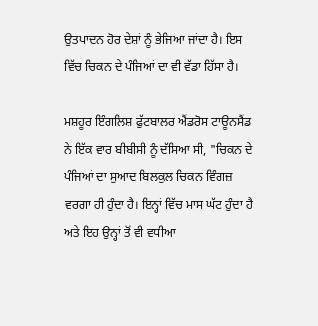ਉਤਪਾਦਨ ਹੋਰ ਦੇਸ਼ਾਂ ਨੂੰ ਭੇਜਿਆ ਜਾਂਦਾ ਹੈ। ਇਸ ਵਿੱਚ ਚਿਕਨ ਦੇ ਪੰਜਿਆਂ ਦਾ ਵੀ ਵੱਡਾ ਹਿੱਸਾ ਹੈ।

ਮਸ਼ਹੂਰ ਇੰਗਲਿਸ਼ ਫੁੱਟਬਾਲਰ ਐਂਡਰੋਸ ਟਾਊਨਸੈਂਡ ਨੇ ਇੱਕ ਵਾਰ ਬੀਬੀਸੀ ਨੂੰ ਦੱਸਿਆ ਸੀ, "ਚਿਕਨ ਦੇ ਪੰਜਿਆਂ ਦਾ ਸੁਆਦ ਬਿਲਕੁਲ ਚਿਕਨ ਵਿੰਗਜ਼ ਵਰਗਾ ਹੀ ਹੁੰਦਾ ਹੈ। ਇਨ੍ਹਾਂ ਵਿੱਚ ਮਾਸ ਘੱਟ ਹੁੰਦਾ ਹੈ ਅਤੇ ਇਹ ਉਨ੍ਹਾਂ ਤੋਂ ਵੀ ਵਧੀਆ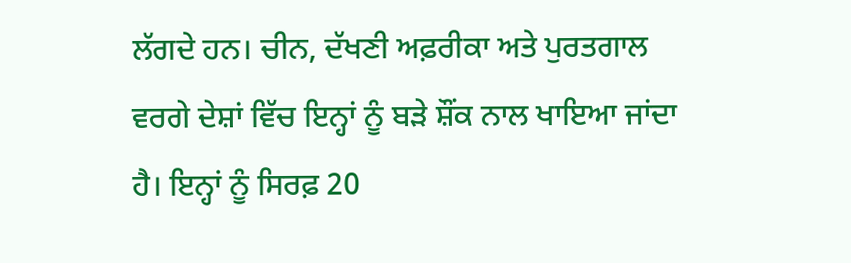ਲੱਗਦੇ ਹਨ। ਚੀਨ, ਦੱਖਣੀ ਅਫ਼ਰੀਕਾ ਅਤੇ ਪੁਰਤਗਾਲ ਵਰਗੇ ਦੇਸ਼ਾਂ ਵਿੱਚ ਇਨ੍ਹਾਂ ਨੂੰ ਬੜੇ ਸ਼ੌਂਕ ਨਾਲ ਖਾਇਆ ਜਾਂਦਾ ਹੈ। ਇਨ੍ਹਾਂ ਨੂੰ ਸਿਰਫ਼ 20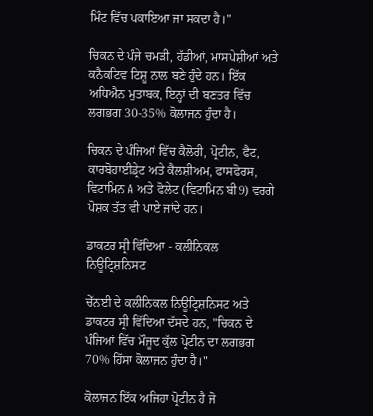ਮਿੰਟ ਵਿੱਚ ਪਕਾਇਆ ਜਾ ਸਕਦਾ ਹੈ।"

ਚਿਕਨ ਦੇ ਪੰਜੇ ਚਮੜੀ, ਹੱਡੀਆਂ, ਮਾਸਪੇਸ਼ੀਆਂ ਅਤੇ ਕਨੈਕਟਿਵ ਟਿਸ਼ੂ ਨਾਲ ਬਣੇ ਹੁੰਦੇ ਹਨ। ਇੱਕ ਅਧਿਐਨ ਮੁਤਾਬਕ, ਇਨ੍ਹਾਂ ਦੀ ਬਣਤਰ ਵਿੱਚ ਲਗਭਗ 30-35% ਕੋਲਾਜਨ ਹੁੰਦਾ ਹੈ।

ਚਿਕਨ ਦੇ ਪੰਜਿਆਂ ਵਿੱਚ ਕੈਲੋਰੀ, ਪ੍ਰੋਟੀਨ, ਫੈਟ, ਕਾਰਬੋਹਾਈਡ੍ਰੇਟ ਅਤੇ ਕੈਲਸ਼ੀਅਮ, ਫਾਸਫੋਰਸ, ਵਿਟਾਮਿਨ A ਅਤੇ ਫੋਲੇਟ (ਵਿਟਾਮਿਨ ਬੀ9) ਵਰਗੇ ਪੋਸ਼ਕ ਤੱਤ ਵੀ ਪਾਏ ਜਾਂਦੇ ਹਨ।

ਡਾਕਟਰ ਸ੍ਰੀ ਵਿੱਦਿਆ - ਕਲੀਨਿਕਲ ਨਿਊਟ੍ਰਿਸ਼ਨਿਸਟ

ਚੇੱਨਈ ਦੇ ਕਲੀਨਿਕਲ ਨਿਊਟ੍ਰਿਸ਼ਨਿਸਟ ਅਤੇ ਡਾਕਟਰ ਸ੍ਰੀ ਵਿੱਦਿਆ ਦੱਸਦੇ ਹਨ, "ਚਿਕਨ ਦੇ ਪੰਜਿਆਂ ਵਿੱਚ ਮੌਜੂਦ ਕੁੱਲ ਪ੍ਰੋਟੀਨ ਦਾ ਲਗਭਗ 70% ਹਿੱਸਾ ਕੋਲਾਜਨ ਹੁੰਦਾ ਹੈ।"

ਕੋਲਾਜਨ ਇੱਕ ਅਜਿਹਾ ਪ੍ਰੋਟੀਨ ਹੈ ਜੋ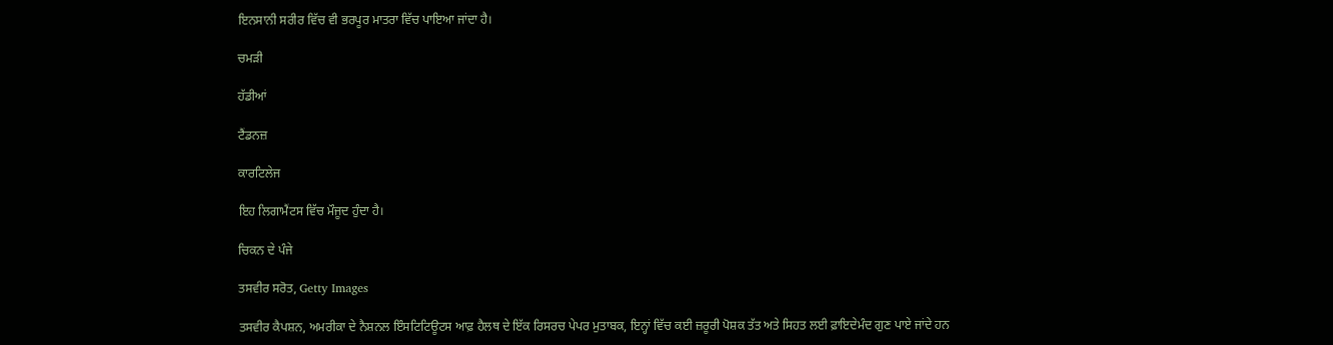ਇਨਸਾਨੀ ਸਰੀਰ ਵਿੱਚ ਵੀ ਭਰਪੂਰ ਮਾਤਰਾ ਵਿੱਚ ਪਾਇਆ ਜਾਂਦਾ ਹੈ।

ਚਮੜੀ

ਹੱਡੀਆਂ

ਟੈਂਡਨਜ਼

ਕਾਰਟਿਲੇਜ

ਇਹ ਲਿਗਾਮੈਂਟਸ ਵਿੱਚ ਮੌਜੂਦ ਹੁੰਦਾ ਹੈ।

ਚਿਕਨ ਦੇ ਪੰਜੇ

ਤਸਵੀਰ ਸਰੋਤ, Getty Images

ਤਸਵੀਰ ਕੈਪਸ਼ਨ, ਅਮਰੀਕਾ ਦੇ ਨੈਸ਼ਨਲ ਇੰਸਟਿਟਿਊਟਸ ਆਫ਼ ਹੈਲਥ ਦੇ ਇੱਕ ਰਿਸਰਚ ਪੇਪਰ ਮੁਤਾਬਕ, ਇਨ੍ਹਾਂ ਵਿੱਚ ਕਈ ਜ਼ਰੂਰੀ ਪੋਸ਼ਕ ਤੱਤ ਅਤੇ ਸਿਹਤ ਲਈ ਫ਼ਾਇਦੇਮੰਦ ਗੁਣ ਪਾਏ ਜਾਂਦੇ ਹਨ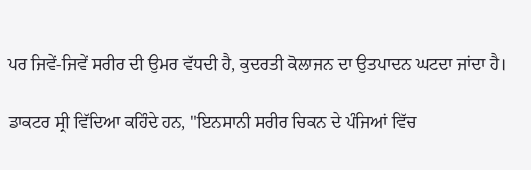ਪਰ ਜਿਵੇਂ-ਜਿਵੇਂ ਸਰੀਰ ਦੀ ਉਮਰ ਵੱਧਦੀ ਹੈ, ਕੁਦਰਤੀ ਕੋਲਾਜਨ ਦਾ ਉਤਪਾਦਨ ਘਟਦਾ ਜਾਂਦਾ ਹੈ।

ਡਾਕਟਰ ਸ੍ਰੀ ਵਿੱਦਿਆ ਕਹਿੰਦੇ ਹਨ, "ਇਨਸਾਨੀ ਸਰੀਰ ਚਿਕਨ ਦੇ ਪੰਜਿਆਂ ਵਿੱਚ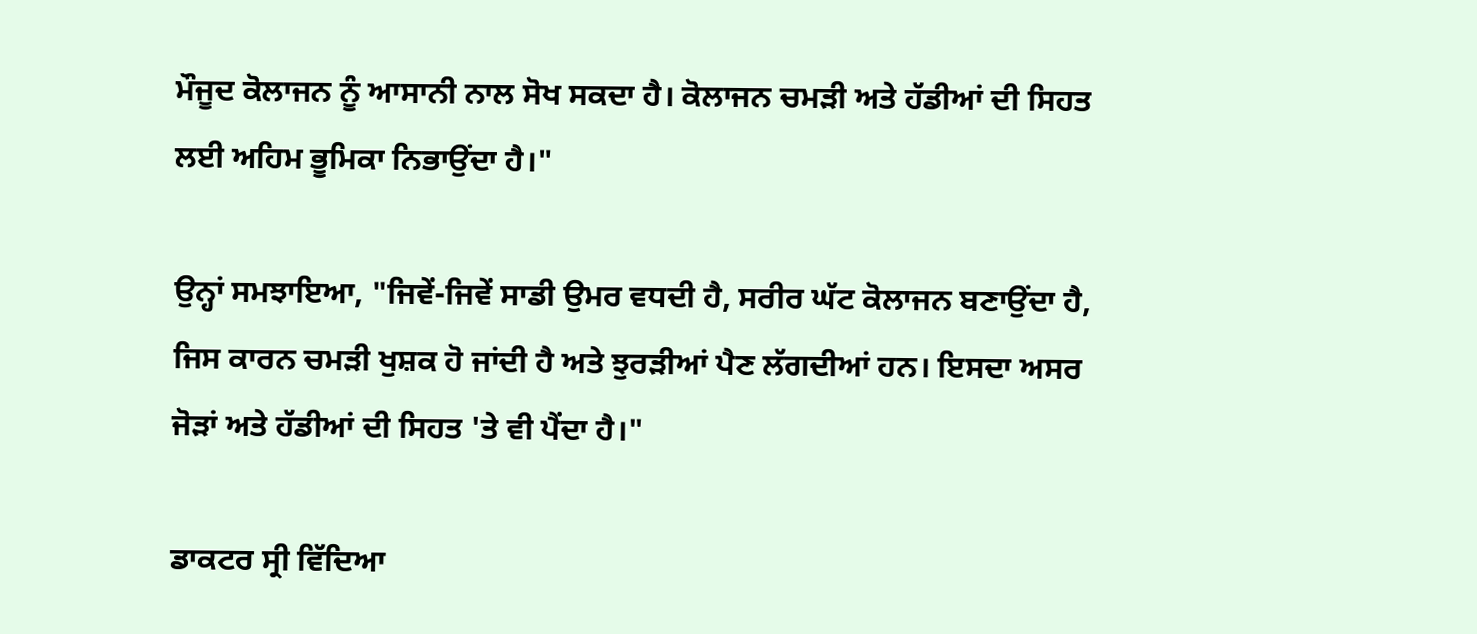ਮੌਜੂਦ ਕੋਲਾਜਨ ਨੂੰ ਆਸਾਨੀ ਨਾਲ ਸੋਖ ਸਕਦਾ ਹੈ। ਕੋਲਾਜਨ ਚਮੜੀ ਅਤੇ ਹੱਡੀਆਂ ਦੀ ਸਿਹਤ ਲਈ ਅਹਿਮ ਭੂਮਿਕਾ ਨਿਭਾਉਂਦਾ ਹੈ।"

ਉਨ੍ਹਾਂ ਸਮਝਾਇਆ, "ਜਿਵੇਂ-ਜਿਵੇਂ ਸਾਡੀ ਉਮਰ ਵਧਦੀ ਹੈ, ਸਰੀਰ ਘੱਟ ਕੋਲਾਜਨ ਬਣਾਉਂਦਾ ਹੈ, ਜਿਸ ਕਾਰਨ ਚਮੜੀ ਖੁਸ਼ਕ ਹੋ ਜਾਂਦੀ ਹੈ ਅਤੇ ਝੁਰੜੀਆਂ ਪੈਣ ਲੱਗਦੀਆਂ ਹਨ। ਇਸਦਾ ਅਸਰ ਜੋੜਾਂ ਅਤੇ ਹੱਡੀਆਂ ਦੀ ਸਿਹਤ 'ਤੇ ਵੀ ਪੈਂਦਾ ਹੈ।"

ਡਾਕਟਰ ਸ੍ਰੀ ਵਿੱਦਿਆ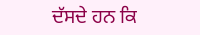ਦੱਸਦੇ ਹਨ ਕਿ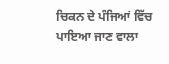ਚਿਕਨ ਦੇ ਪੰਜਿਆਂ ਵਿੱਚ ਪਾਇਆ ਜਾਣ ਵਾਲਾ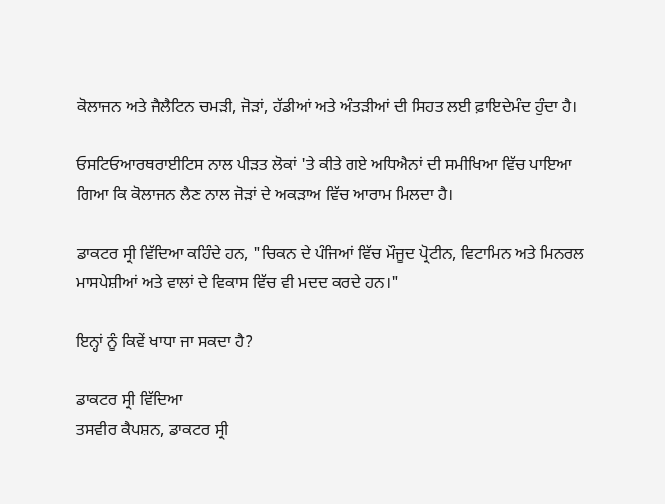ਕੋਲਾਜਨ ਅਤੇ ਜੈਲੈਟਿਨ ਚਮੜੀ, ਜੋੜਾਂ, ਹੱਡੀਆਂ ਅਤੇ ਅੰਤੜੀਆਂ ਦੀ ਸਿਹਤ ਲਈ ਫ਼ਾਇਦੇਮੰਦ ਹੁੰਦਾ ਹੈ।

ਓਸਟਿਓਆਰਥਰਾਈਟਿਸ ਨਾਲ ਪੀੜਤ ਲੋਕਾਂ 'ਤੇ ਕੀਤੇ ਗਏ ਅਧਿਐਨਾਂ ਦੀ ਸਮੀਖਿਆ ਵਿੱਚ ਪਾਇਆ ਗਿਆ ਕਿ ਕੋਲਾਜਨ ਲੈਣ ਨਾਲ ਜੋੜਾਂ ਦੇ ਅਕੜਾਅ ਵਿੱਚ ਆਰਾਮ ਮਿਲਦਾ ਹੈ।

ਡਾਕਟਰ ਸ੍ਰੀ ਵਿੱਦਿਆ ਕਹਿੰਦੇ ਹਨ, "ਚਿਕਨ ਦੇ ਪੰਜਿਆਂ ਵਿੱਚ ਮੌਜੂਦ ਪ੍ਰੋਟੀਨ, ਵਿਟਾਮਿਨ ਅਤੇ ਮਿਨਰਲ ਮਾਸਪੇਸ਼ੀਆਂ ਅਤੇ ਵਾਲਾਂ ਦੇ ਵਿਕਾਸ ਵਿੱਚ ਵੀ ਮਦਦ ਕਰਦੇ ਹਨ।"

ਇਨ੍ਹਾਂ ਨੂੰ ਕਿਵੇਂ ਖਾਧਾ ਜਾ ਸਕਦਾ ਹੈ?

ਡਾਕਟਰ ਸ੍ਰੀ ਵਿੱਦਿਆ
ਤਸਵੀਰ ਕੈਪਸ਼ਨ, ਡਾਕਟਰ ਸ੍ਰੀ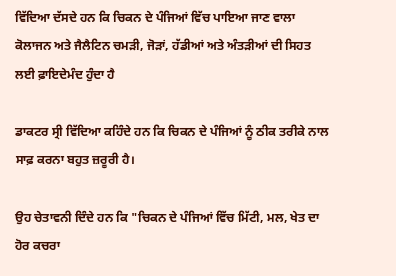ਵਿੱਦਿਆ ਦੱਸਦੇ ਹਨ ਕਿ ਚਿਕਨ ਦੇ ਪੰਜਿਆਂ ਵਿੱਚ ਪਾਇਆ ਜਾਣ ਵਾਲਾ ਕੋਲਾਜਨ ਅਤੇ ਜੈਲੈਟਿਨ ਚਮੜੀ, ਜੋੜਾਂ, ਹੱਡੀਆਂ ਅਤੇ ਅੰਤੜੀਆਂ ਦੀ ਸਿਹਤ ਲਈ ਫ਼ਾਇਦੇਮੰਦ ਹੁੰਦਾ ਹੈ

ਡਾਕਟਰ ਸ੍ਰੀ ਵਿੱਦਿਆ ਕਹਿੰਦੇ ਹਨ ਕਿ ਚਿਕਨ ਦੇ ਪੰਜਿਆਂ ਨੂੰ ਠੀਕ ਤਰੀਕੇ ਨਾਲ ਸਾਫ਼ ਕਰਨਾ ਬਹੁਤ ਜ਼ਰੂਰੀ ਹੈ।

ਉਹ ਚੇਤਾਵਨੀ ਦਿੰਦੇ ਹਨ ਕਿ "ਚਿਕਨ ਦੇ ਪੰਜਿਆਂ ਵਿੱਚ ਮਿੱਟੀ, ਮਲ, ਖੇਤ ਦਾ ਹੋਰ ਕਚਰਾ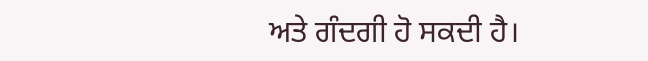ਅਤੇ ਗੰਦਗੀ ਹੋ ਸਕਦੀ ਹੈ।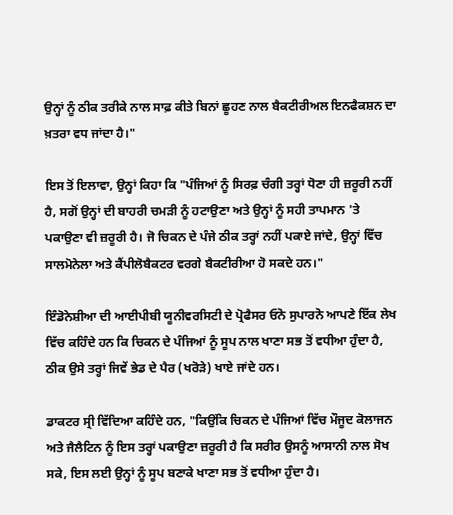ਉਨ੍ਹਾਂ ਨੂੰ ਠੀਕ ਤਰੀਕੇ ਨਾਲ ਸਾਫ਼ ਕੀਤੇ ਬਿਨਾਂ ਛੂਹਣ ਨਾਲ ਬੈਕਟੀਰੀਅਲ ਇਨਫੈਕਸ਼ਨ ਦਾ ਖ਼ਤਰਾ ਵਧ ਜਾਂਦਾ ਹੈ।"

ਇਸ ਤੋਂ ਇਲਾਵਾ, ਉਨ੍ਹਾਂ ਕਿਹਾ ਕਿ "ਪੰਜਿਆਂ ਨੂੰ ਸਿਰਫ਼ ਚੰਗੀ ਤਰ੍ਹਾਂ ਧੋਣਾ ਹੀ ਜ਼ਰੂਰੀ ਨਹੀਂ ਹੈ, ਸਗੋਂ ਉਨ੍ਹਾਂ ਦੀ ਬਾਹਰੀ ਚਮੜੀ ਨੂੰ ਹਟਾਉਣਾ ਅਤੇ ਉਨ੍ਹਾਂ ਨੂੰ ਸਹੀ ਤਾਪਮਾਨ 'ਤੇ ਪਕਾਉਣਾ ਵੀ ਜ਼ਰੂਰੀ ਹੈ। ਜੋ ਚਿਕਨ ਦੇ ਪੰਜੇ ਠੀਕ ਤਰ੍ਹਾਂ ਨਹੀਂ ਪਕਾਏ ਜਾਂਦੇ, ਉਨ੍ਹਾਂ ਵਿੱਚ ਸਾਲਮੋਨੇਲਾ ਅਤੇ ਕੈਂਪੀਲੋਬੈਕਟਰ ਵਰਗੇ ਬੈਕਟੀਰੀਆ ਹੋ ਸਕਦੇ ਹਨ।"

ਇੰਡੋਨੇਸ਼ੀਆ ਦੀ ਆਈਪੀਬੀ ਯੂਨੀਵਰਸਿਟੀ ਦੇ ਪ੍ਰੋਫੈਸਰ ਓਨੋ ਸੁਪਾਰਨੋ ਆਪਣੇ ਇੱਕ ਲੇਖ ਵਿੱਚ ਕਹਿੰਦੇ ਹਨ ਕਿ ਚਿਕਨ ਦੇ ਪੰਜਿਆਂ ਨੂੰ ਸੂਪ ਨਾਲ ਖਾਣਾ ਸਭ ਤੋਂ ਵਧੀਆ ਹੁੰਦਾ ਹੈ, ਠੀਕ ਉਸੇ ਤਰ੍ਹਾਂ ਜਿਵੇਂ ਭੇਡ ਦੇ ਪੈਰ (ਖਰੋੜੇ) ਖਾਏ ਜਾਂਦੇ ਹਨ।

ਡਾਕਟਰ ਸ੍ਰੀ ਵਿੱਦਿਆ ਕਹਿੰਦੇ ਹਨ, "ਕਿਉਂਕਿ ਚਿਕਨ ਦੇ ਪੰਜਿਆਂ ਵਿੱਚ ਮੌਜੂਦ ਕੋਲਾਜਨ ਅਤੇ ਜੈਲੈਟਿਨ ਨੂੰ ਇਸ ਤਰ੍ਹਾਂ ਪਕਾਉਣਾ ਜ਼ਰੂਰੀ ਹੈ ਕਿ ਸਰੀਰ ਉਸਨੂੰ ਆਸਾਨੀ ਨਾਲ ਸੋਖ ਸਕੇ, ਇਸ ਲਈ ਉਨ੍ਹਾਂ ਨੂੰ ਸੂਪ ਬਣਾਕੇ ਖਾਣਾ ਸਭ ਤੋਂ ਵਧੀਆ ਹੁੰਦਾ ਹੈ।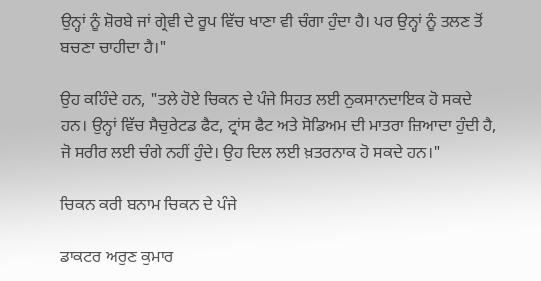ਉਨ੍ਹਾਂ ਨੂੰ ਸ਼ੋਰਬੇ ਜਾਂ ਗ੍ਰੇਵੀ ਦੇ ਰੂਪ ਵਿੱਚ ਖਾਣਾ ਵੀ ਚੰਗਾ ਹੁੰਦਾ ਹੈ। ਪਰ ਉਨ੍ਹਾਂ ਨੂੰ ਤਲਣ ਤੋਂ ਬਚਣਾ ਚਾਹੀਦਾ ਹੈ।"

ਉਹ ਕਹਿੰਦੇ ਹਨ, "ਤਲੇ ਹੋਏ ਚਿਕਨ ਦੇ ਪੰਜੇ ਸਿਹਤ ਲਈ ਨੁਕਸਾਨਦਾਇਕ ਹੋ ਸਕਦੇ ਹਨ। ਉਨ੍ਹਾਂ ਵਿੱਚ ਸੈਚੁਰੇਟਡ ਫੈਟ, ਟ੍ਰਾਂਸ ਫੈਟ ਅਤੇ ਸੋਡਿਅਮ ਦੀ ਮਾਤਰਾ ਜ਼ਿਆਦਾ ਹੁੰਦੀ ਹੈ, ਜੋ ਸਰੀਰ ਲਈ ਚੰਗੇ ਨਹੀਂ ਹੁੰਦੇ। ਉਹ ਦਿਲ ਲਈ ਖ਼ਤਰਨਾਕ ਹੋ ਸਕਦੇ ਹਨ।"

ਚਿਕਨ ਕਰੀ ਬਨਾਮ ਚਿਕਨ ਦੇ ਪੰਜੇ

ਡਾਕਟਰ ਅਰੁਣ ਕੁਮਾਰ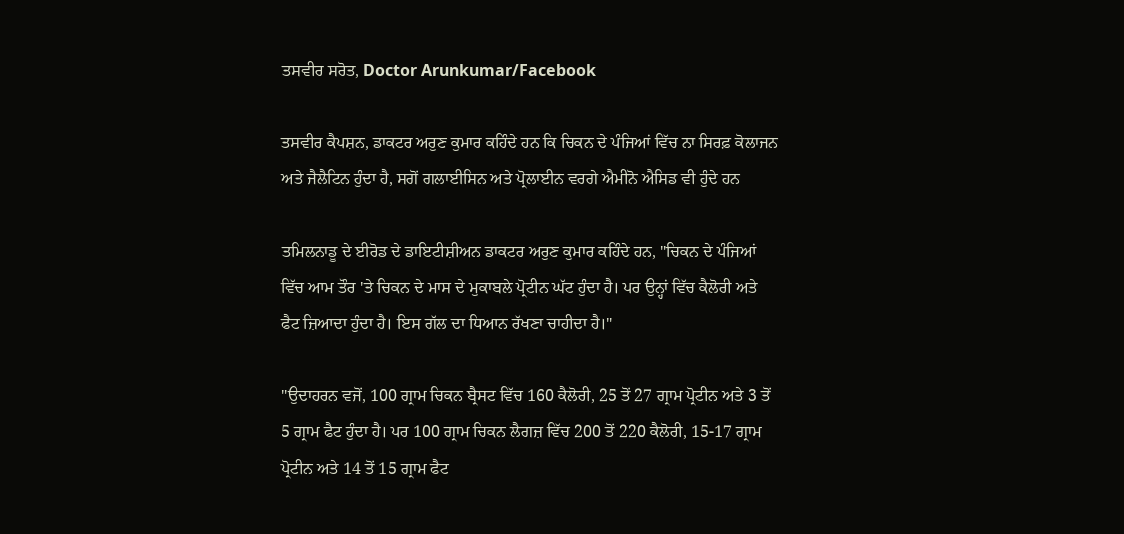ਤਸਵੀਰ ਸਰੋਤ, Doctor Arunkumar/Facebook

ਤਸਵੀਰ ਕੈਪਸ਼ਨ, ਡਾਕਟਰ ਅਰੁਣ ਕੁਮਾਰ ਕਹਿੰਦੇ ਹਨ ਕਿ ਚਿਕਨ ਦੇ ਪੰਜਿਆਂ ਵਿੱਚ ਨਾ ਸਿਰਫ਼ ਕੋਲਾਜਨ ਅਤੇ ਜੈਲੈਟਿਨ ਹੁੰਦਾ ਹੈ, ਸਗੋਂ ਗਲਾਈਸਿਨ ਅਤੇ ਪ੍ਰੋਲਾਈਨ ਵਰਗੇ ਐਮੀਨੋ ਐਸਿਡ ਵੀ ਹੁੰਦੇ ਹਨ

ਤਮਿਲਨਾਡੂ ਦੇ ਈਰੋਡ ਦੇ ਡਾਇਟੀਸ਼ੀਅਨ ਡਾਕਟਰ ਅਰੁਣ ਕੁਮਾਰ ਕਹਿੰਦੇ ਹਨ, "ਚਿਕਨ ਦੇ ਪੰਜਿਆਂ ਵਿੱਚ ਆਮ ਤੌਰ 'ਤੇ ਚਿਕਨ ਦੇ ਮਾਸ ਦੇ ਮੁਕਾਬਲੇ ਪ੍ਰੋਟੀਨ ਘੱਟ ਹੁੰਦਾ ਹੈ। ਪਰ ਉਨ੍ਹਾਂ ਵਿੱਚ ਕੈਲੋਰੀ ਅਤੇ ਫੈਟ ਜ਼ਿਆਦਾ ਹੁੰਦਾ ਹੈ। ਇਸ ਗੱਲ ਦਾ ਧਿਆਨ ਰੱਖਣਾ ਚਾਹੀਦਾ ਹੈ।"

"ਉਦਾਹਰਨ ਵਜੋਂ, 100 ਗ੍ਰਾਮ ਚਿਕਨ ਬ੍ਰੈਸਟ ਵਿੱਚ 160 ਕੈਲੋਰੀ, 25 ਤੋਂ 27 ਗ੍ਰਾਮ ਪ੍ਰੋਟੀਨ ਅਤੇ 3 ਤੋਂ 5 ਗ੍ਰਾਮ ਫੈਟ ਹੁੰਦਾ ਹੈ। ਪਰ 100 ਗ੍ਰਾਮ ਚਿਕਨ ਲੈਗਜ਼ ਵਿੱਚ 200 ਤੋਂ 220 ਕੈਲੋਰੀ, 15-17 ਗ੍ਰਾਮ ਪ੍ਰੋਟੀਨ ਅਤੇ 14 ਤੋਂ 15 ਗ੍ਰਾਮ ਫੈਟ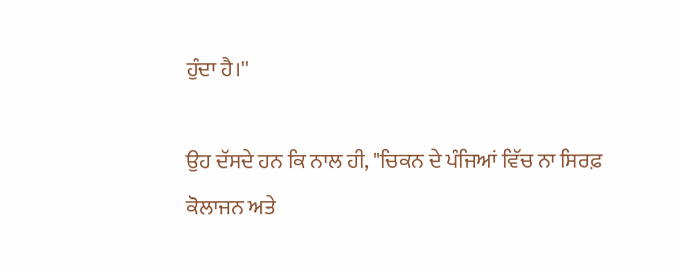ਹੁੰਦਾ ਹੈ।''

ਉਹ ਦੱਸਦੇ ਹਨ ਕਿ ਨਾਲ ਹੀ, "ਚਿਕਨ ਦੇ ਪੰਜਿਆਂ ਵਿੱਚ ਨਾ ਸਿਰਫ਼ ਕੋਲਾਜਨ ਅਤੇ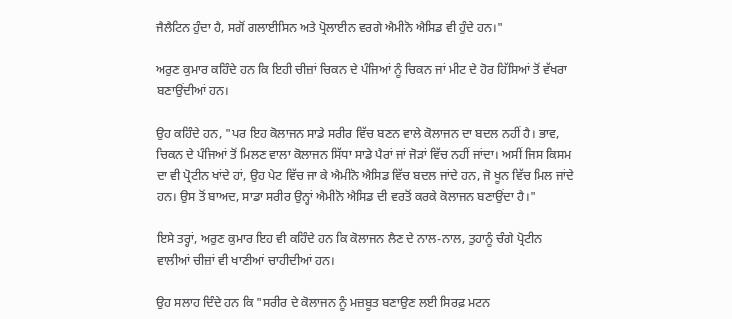ਜੈਲੈਟਿਨ ਹੁੰਦਾ ਹੈ, ਸਗੋਂ ਗਲਾਈਸਿਨ ਅਤੇ ਪ੍ਰੋਲਾਈਨ ਵਰਗੇ ਐਮੀਨੋ ਐਸਿਡ ਵੀ ਹੁੰਦੇ ਹਨ।"

ਅਰੁਣ ਕੁਮਾਰ ਕਹਿੰਦੇ ਹਨ ਕਿ ਇਹੀ ਚੀਜ਼ਾਂ ਚਿਕਨ ਦੇ ਪੰਜਿਆਂ ਨੂੰ ਚਿਕਨ ਜਾਂ ਮੀਟ ਦੇ ਹੋਰ ਹਿੱਸਿਆਂ ਤੋਂ ਵੱਖਰਾ ਬਣਾਉਂਦੀਆਂ ਹਨ।

ਉਹ ਕਹਿੰਦੇ ਹਨ, "ਪਰ ਇਹ ਕੋਲਾਜਨ ਸਾਡੇ ਸਰੀਰ ਵਿੱਚ ਬਣਨ ਵਾਲੇ ਕੋਲਾਜਨ ਦਾ ਬਦਲ ਨਹੀਂ ਹੈ। ਭਾਵ, ਚਿਕਨ ਦੇ ਪੰਜਿਆਂ ਤੋਂ ਮਿਲਣ ਵਾਲਾ ਕੋਲਾਜਨ ਸਿੱਧਾ ਸਾਡੇ ਪੈਰਾਂ ਜਾਂ ਜੋੜਾਂ ਵਿੱਚ ਨਹੀਂ ਜਾਂਦਾ। ਅਸੀਂ ਜਿਸ ਕਿਸਮ ਦਾ ਵੀ ਪ੍ਰੋਟੀਨ ਖਾਂਦੇ ਹਾਂ, ਉਹ ਪੇਟ ਵਿੱਚ ਜਾ ਕੇ ਐਮੀਨੋ ਐਸਿਡ ਵਿੱਚ ਬਦਲ ਜਾਂਦੇ ਹਨ, ਜੋ ਖੂਨ ਵਿੱਚ ਮਿਲ ਜਾਂਦੇ ਹਨ। ਉਸ ਤੋਂ ਬਾਅਦ, ਸਾਡਾ ਸਰੀਰ ਉਨ੍ਹਾਂ ਐਮੀਨੋ ਐਸਿਡ ਦੀ ਵਰਤੋਂ ਕਰਕੇ ਕੋਲਾਜਨ ਬਣਾਉਂਦਾ ਹੈ।"

ਇਸੇ ਤਰ੍ਹਾਂ, ਅਰੁਣ ਕੁਮਾਰ ਇਹ ਵੀ ਕਹਿੰਦੇ ਹਨ ਕਿ ਕੋਲਾਜਨ ਲੈਣ ਦੇ ਨਾਲ-ਨਾਲ, ਤੁਹਾਨੂੰ ਚੰਗੇ ਪ੍ਰੋਟੀਨ ਵਾਲੀਆਂ ਚੀਜ਼ਾਂ ਵੀ ਖਾਣੀਆਂ ਚਾਹੀਦੀਆਂ ਹਨ।

ਉਹ ਸਲਾਹ ਦਿੰਦੇ ਹਨ ਕਿ "ਸਰੀਰ ਦੇ ਕੋਲਾਜਨ ਨੂੰ ਮਜ਼ਬੂਤ ਬਣਾਉਣ ਲਈ ਸਿਰਫ਼ ਮਟਨ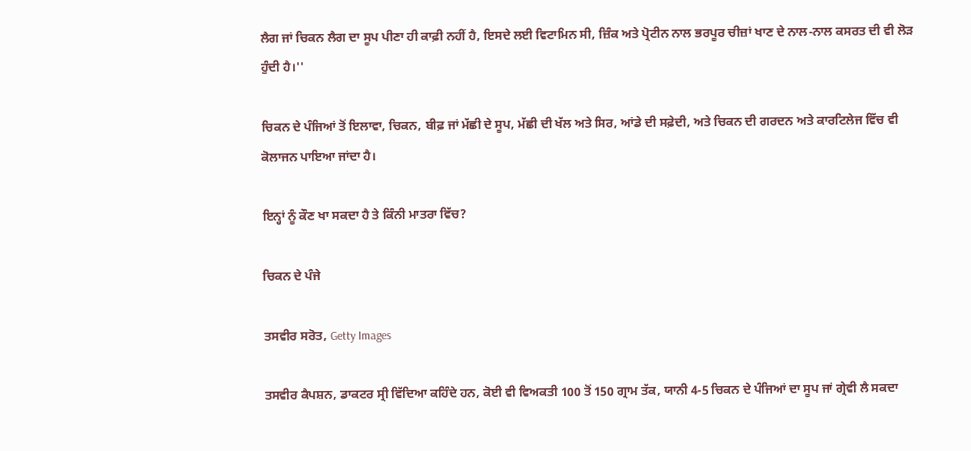ਲੈਗ ਜਾਂ ਚਿਕਨ ਲੈਗ ਦਾ ਸੂਪ ਪੀਣਾ ਹੀ ਕਾਫ਼ੀ ਨਹੀਂ ਹੈ, ਇਸਦੇ ਲਈ ਵਿਟਾਮਿਨ ਸੀ, ਜ਼ਿੰਕ ਅਤੇ ਪ੍ਰੋਟੀਨ ਨਾਲ ਭਰਪੂਰ ਚੀਜ਼ਾਂ ਖਾਣ ਦੇ ਨਾਲ-ਨਾਲ ਕਸਰਤ ਦੀ ਵੀ ਲੋੜ ਹੁੰਦੀ ਹੈ।''

ਚਿਕਨ ਦੇ ਪੰਜਿਆਂ ਤੋਂ ਇਲਾਵਾ, ਚਿਕਨ, ਬੀਫ਼ ਜਾਂ ਮੱਛੀ ਦੇ ਸੂਪ, ਮੱਛੀ ਦੀ ਖੱਲ ਅਤੇ ਸਿਰ, ਆਂਡੇ ਦੀ ਸਫ਼ੇਦੀ, ਅਤੇ ਚਿਕਨ ਦੀ ਗਰਦਨ ਅਤੇ ਕਾਰਟਿਲੇਜ ਵਿੱਚ ਵੀ ਕੋਲਾਜਨ ਪਾਇਆ ਜਾਂਦਾ ਹੈ।

ਇਨ੍ਹਾਂ ਨੂੰ ਕੌਣ ਖਾ ਸਕਦਾ ਹੈ ਤੇ ਕਿੰਨੀ ਮਾਤਰਾ ਵਿੱਚ?

ਚਿਕਨ ਦੇ ਪੰਜੇ

ਤਸਵੀਰ ਸਰੋਤ, Getty Images

ਤਸਵੀਰ ਕੈਪਸ਼ਨ, ਡਾਕਟਰ ਸ੍ਰੀ ਵਿੱਦਿਆ ਕਹਿੰਦੇ ਹਨ, ਕੋਈ ਵੀ ਵਿਅਕਤੀ 100 ਤੋਂ 150 ਗ੍ਰਾਮ ਤੱਕ, ਯਾਨੀ 4-5 ਚਿਕਨ ਦੇ ਪੰਜਿਆਂ ਦਾ ਸੂਪ ਜਾਂ ਗ੍ਰੇਵੀ ਲੈ ਸਕਦਾ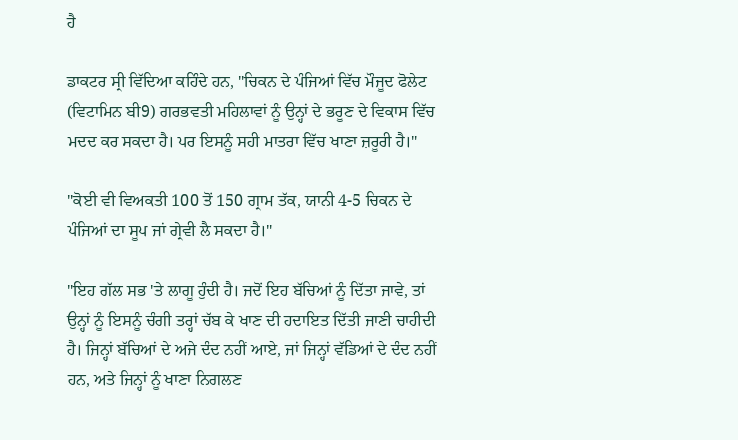ਹੈ

ਡਾਕਟਰ ਸ੍ਰੀ ਵਿੱਦਿਆ ਕਹਿੰਦੇ ਹਨ, "ਚਿਕਨ ਦੇ ਪੰਜਿਆਂ ਵਿੱਚ ਮੌਜੂਦ ਫੋਲੇਟ (ਵਿਟਾਮਿਨ ਬੀ9) ਗਰਭਵਤੀ ਮਹਿਲਾਵਾਂ ਨੂੰ ਉਨ੍ਹਾਂ ਦੇ ਭਰੂਣ ਦੇ ਵਿਕਾਸ ਵਿੱਚ ਮਦਦ ਕਰ ਸਕਦਾ ਹੈ। ਪਰ ਇਸਨੂੰ ਸਹੀ ਮਾਤਰਾ ਵਿੱਚ ਖਾਣਾ ਜ਼ਰੂਰੀ ਹੈ।"

"ਕੋਈ ਵੀ ਵਿਅਕਤੀ 100 ਤੋਂ 150 ਗ੍ਰਾਮ ਤੱਕ, ਯਾਨੀ 4-5 ਚਿਕਨ ਦੇ ਪੰਜਿਆਂ ਦਾ ਸੂਪ ਜਾਂ ਗ੍ਰੇਵੀ ਲੈ ਸਕਦਾ ਹੈ।"

"ਇਹ ਗੱਲ ਸਭ 'ਤੇ ਲਾਗੂ ਹੁੰਦੀ ਹੈ। ਜਦੋਂ ਇਹ ਬੱਚਿਆਂ ਨੂੰ ਦਿੱਤਾ ਜਾਵੇ, ਤਾਂ ਉਨ੍ਹਾਂ ਨੂੰ ਇਸਨੂੰ ਚੰਗੀ ਤਰ੍ਹਾਂ ਚੱਬ ਕੇ ਖਾਣ ਦੀ ਹਦਾਇਤ ਦਿੱਤੀ ਜਾਣੀ ਚਾਹੀਦੀ ਹੈ। ਜਿਨ੍ਹਾਂ ਬੱਚਿਆਂ ਦੇ ਅਜੇ ਦੰਦ ਨਹੀਂ ਆਏ, ਜਾਂ ਜਿਨ੍ਹਾਂ ਵੱਡਿਆਂ ਦੇ ਦੰਦ ਨਹੀਂ ਹਨ, ਅਤੇ ਜਿਨ੍ਹਾਂ ਨੂੰ ਖਾਣਾ ਨਿਗਲਣ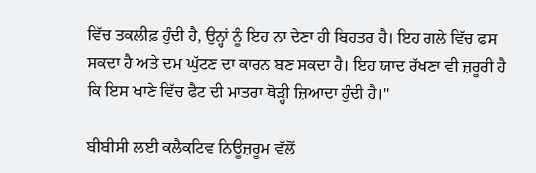ਵਿੱਚ ਤਕਲੀਫ਼ ਹੁੰਦੀ ਹੈ, ਉਨ੍ਹਾਂ ਨੂੰ ਇਹ ਨਾ ਦੇਣਾ ਹੀ ਬਿਹਤਰ ਹੈ। ਇਹ ਗਲੇ ਵਿੱਚ ਫਸ ਸਕਦਾ ਹੈ ਅਤੇ ਦਮ ਘੁੱਟਣ ਦਾ ਕਾਰਨ ਬਣ ਸਕਦਾ ਹੈ। ਇਹ ਯਾਦ ਰੱਖਣਾ ਵੀ ਜ਼ਰੂਰੀ ਹੈ ਕਿ ਇਸ ਖਾਣੇ ਵਿੱਚ ਫੈਟ ਦੀ ਮਾਤਰਾ ਥੋੜ੍ਹੀ ਜ਼ਿਆਦਾ ਹੁੰਦੀ ਹੈ।''

ਬੀਬੀਸੀ ਲਈ ਕਲੈਕਟਿਵ ਨਿਊਜ਼ਰੂਮ ਵੱਲੋਂ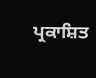ਪ੍ਰਕਾਸ਼ਿਤ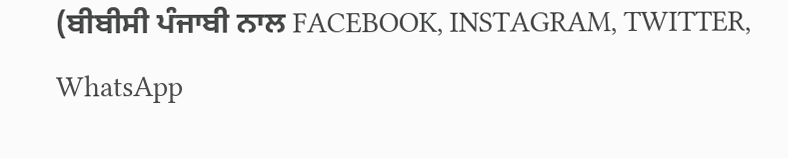(ਬੀਬੀਸੀ ਪੰਜਾਬੀ ਨਾਲ FACEBOOK, INSTAGRAM, TWITTER, WhatsApp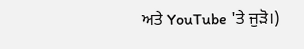ਅਤੇ YouTube 'ਤੇ ਜੁੜੋ।)